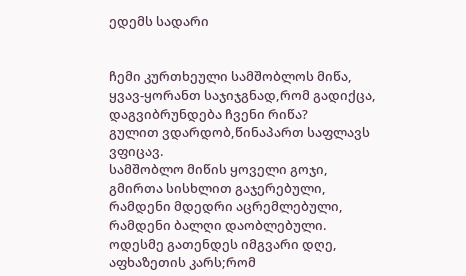ედემს სადარი


ჩემი კურთხეული სამშობლოს მიწა,
ყვავ-ყორანთ საჯიჯგნად,რომ გადიქცა,
დაგვიბრუნდება ჩვენი რიწა?
გულით ვდარდობ,წინაპართ საფლავს ვფიცავ.
სამშობლო მიწის ყოველი გოჯი,
გმირთა სისხლით გაჯერებული,
რამდენი მდედრი აცრემლებული,
რამდენი ბალღი დაობლებული.
ოდესმე გათენდეს იმგვარი დღე,
აფხაზეთის კარს;რომ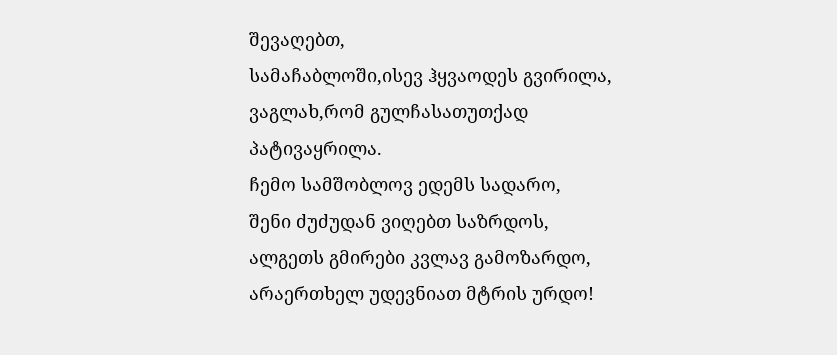შევაღებთ,
სამაჩაბლოში,ისევ ჰყვაოდეს გვირილა,
ვაგლახ,რომ გულჩასათუთქად პატივაყრილა.
ჩემო სამშობლოვ ედემს სადარო,
შენი ძუძუდან ვიღებთ საზრდოს,
ალგეთს გმირები კვლავ გამოზარდო,
არაერთხელ უდევნიათ მტრის ურდო!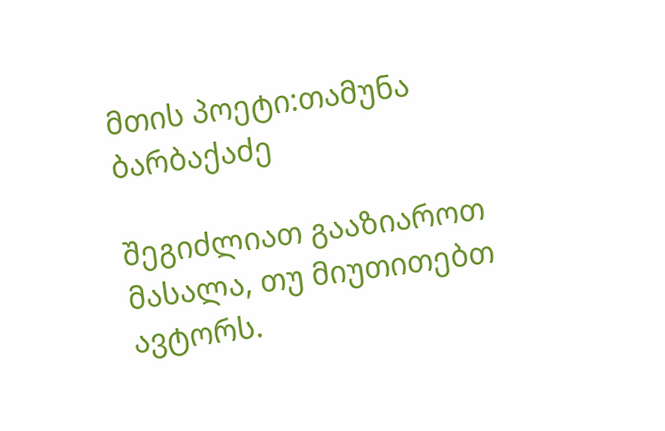მთის პოეტი:თამუნა ბარბაქაძე

შეგიძლიათ გააზიაროთ მასალა, თუ მიუთითებთ ავტორს.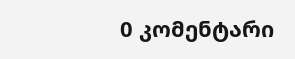0 კომენტარი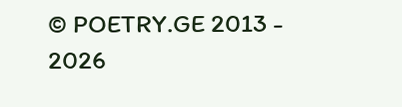© POETRY.GE 2013 - 2026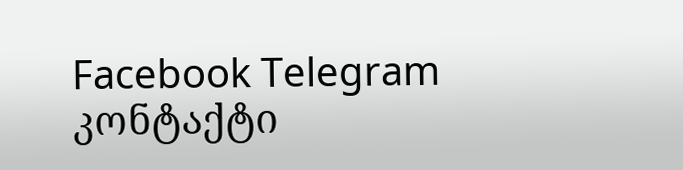Facebook Telegram კონტაქტი